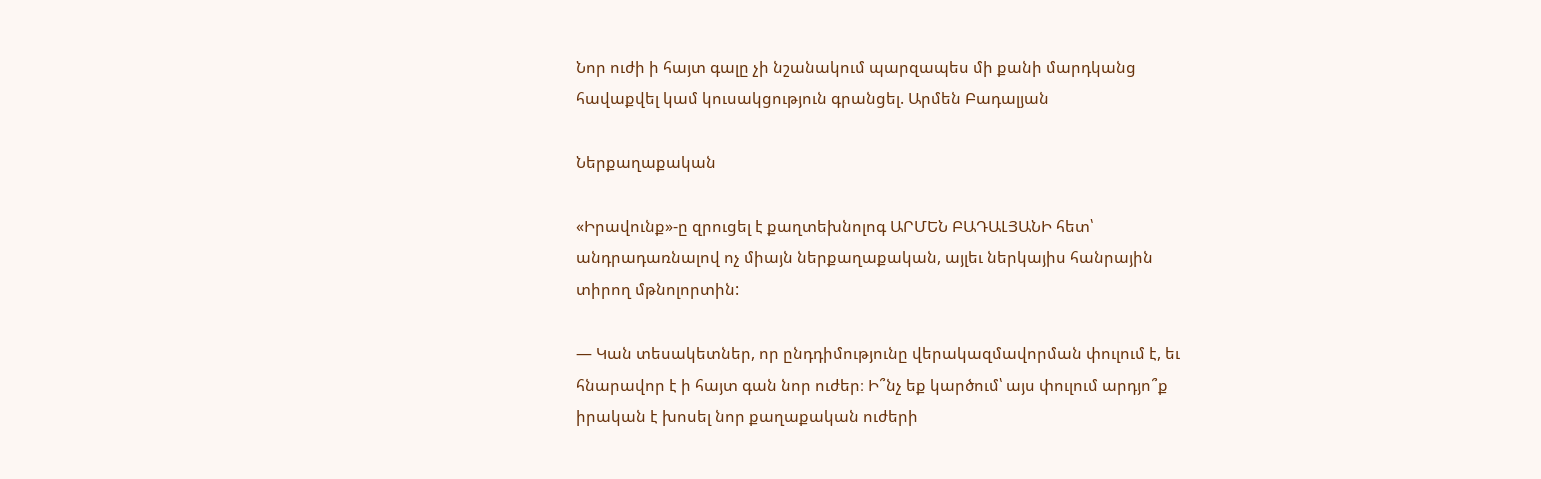Նոր ուժի ի հայտ գալը չի նշանակում պարզապես մի քանի մարդկանց հավաքվել կամ կուսակցություն գրանցել. Արմեն Բադալյան

Ներքաղաքական

«Իրավունք»-ը զրուցել է քաղտեխնոլոգ ԱՐՄԵՆ ԲԱԴԱԼՅԱՆԻ հետ՝ անդրադառնալով ոչ միայն ներքաղաքական, այլեւ ներկայիս հանրային տիրող մթնոլորտին:

— Կան տեսակետներ, որ ընդդիմությունը վերակազմավորման փուլում է, եւ հնարավոր է ի հայտ գան նոր ուժեր։ Ի՞նչ եք կարծում՝ այս փուլում արդյո՞ք իրական է խոսել նոր քաղաքական ուժերի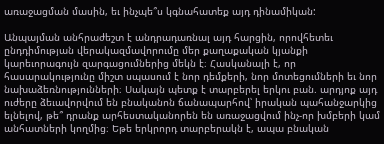առաջացման մասին, եւ ինչպե՞ս կգնահատեք այդ դինամիկան:

Անպայման անհրաժեշտ է անդրադառնալ այդ հարցին, որովհետեւ ընդդիմության վերակազմավորումը մեր քաղաքական կյանքի կարեւորագույն զարգացումներից մեկն է։ Հասկանալի է, որ հասարակությունը միշտ սպասում է նոր դեմքերի, նոր մոտեցումների եւ նոր նախաձեռնությունների։ Սակայն պետք է տարբերել երկու բան. արդյոք այդ ուժերը ձեւավորվում են բնականոն ճանապարհով՝ իրական պահանջարկից ելնելով, թե՞ դրանք արհեստականորեն են առաջացվում ինչ-որ խմբերի կամ անհատների կողմից։ Եթե երկրորդ տարբերակն է, ապա բնական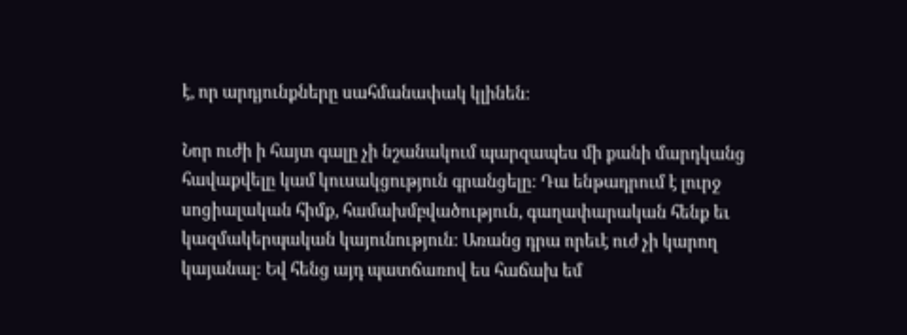է, որ արդյունքները սահմանափակ կլինեն։

Նոր ուժի ի հայտ գալը չի նշանակում պարզապես մի քանի մարդկանց հավաքվելը կամ կուսակցություն գրանցելը։ Դա ենթադրում է լուրջ սոցիալական հիմք, համախմբվածություն, գաղափարական հենք եւ կազմակերպական կայունություն։ Առանց դրա որեւէ ուժ չի կարող կայանալ։ Եվ հենց այդ պատճառով ես հաճախ եմ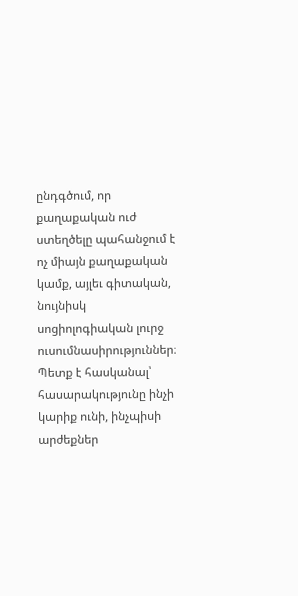ընդգծում, որ քաղաքական ուժ ստեղծելը պահանջում է ոչ միայն քաղաքական կամք, այլեւ գիտական, նույնիսկ սոցիոլոգիական լուրջ ուսումնասիրություններ։ Պետք է հասկանալ՝ հասարակությունը ինչի կարիք ունի, ինչպիսի արժեքներ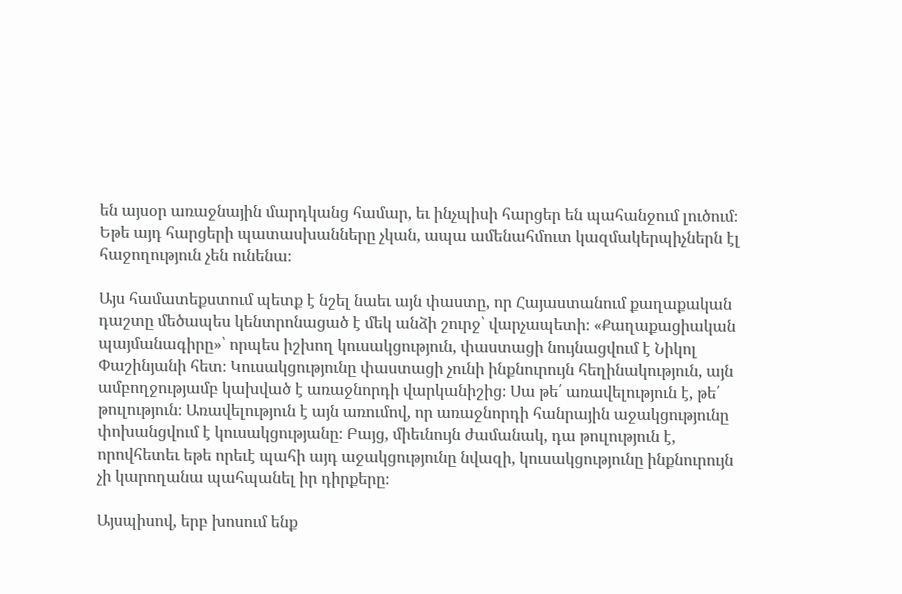են այսօր առաջնային մարդկանց համար, եւ ինչպիսի հարցեր են պահանջում լուծում։ Եթե այդ հարցերի պատասխանները չկան, ապա ամենահմուտ կազմակերպիչներն էլ հաջողություն չեն ունենա։

Այս համատեքստում պետք է նշել նաեւ այն փաստը, որ Հայաստանում քաղաքական դաշտը մեծապես կենտրոնացած է մեկ անձի շուրջ՝ վարչապետի։ «Քաղաքացիական պայմանագիրը»՝ որպես իշխող կուսակցություն, փաստացի նույնացվում է Նիկոլ Փաշինյանի հետ։ Կուսակցությունը փաստացի չունի ինքնուրույն հեղինակություն, այն ամբողջությամբ կախված է առաջնորդի վարկանիշից։ Սա թե՛ առավելություն է, թե՛ թուլություն։ Առավելություն է այն առումով, որ առաջնորդի հանրային աջակցությունը փոխանցվում է կուսակցությանը։ Բայց, միեւնույն ժամանակ, դա թուլություն է, որովհետեւ եթե որեւէ պահի այդ աջակցությունը նվազի, կուսակցությունը ինքնուրույն չի կարողանա պահպանել իր դիրքերը։

Այսպիսով, երբ խոսում ենք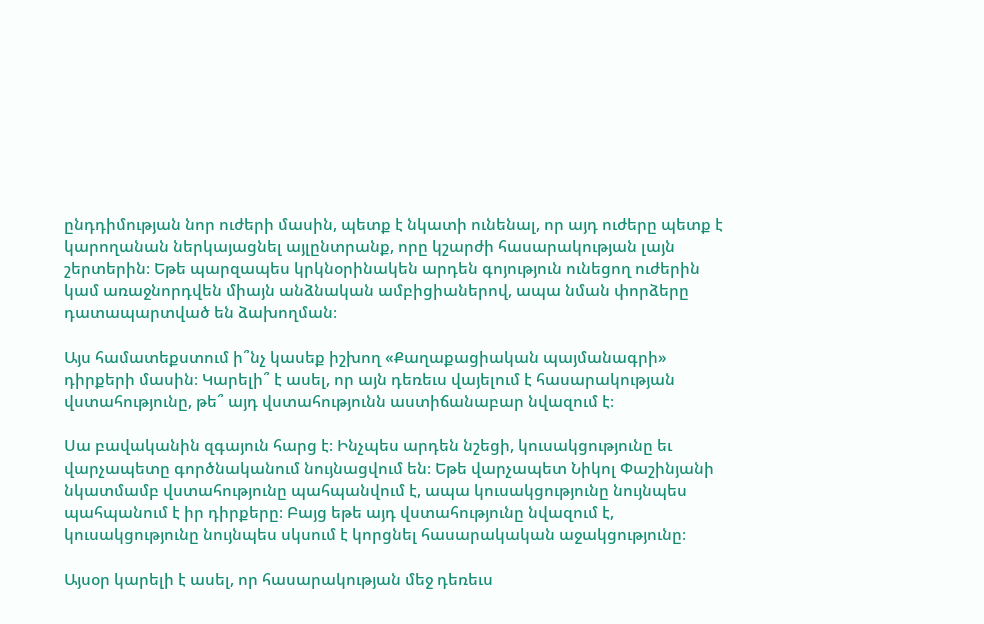ընդդիմության նոր ուժերի մասին, պետք է նկատի ունենալ, որ այդ ուժերը պետք է կարողանան ներկայացնել այլընտրանք, որը կշարժի հասարակության լայն շերտերին։ Եթե պարզապես կրկնօրինակեն արդեն գոյություն ունեցող ուժերին կամ առաջնորդվեն միայն անձնական ամբիցիաներով, ապա նման փորձերը դատապարտված են ձախողման։

Այս համատեքստում ի՞նչ կասեք իշխող «Քաղաքացիական պայմանագրի» դիրքերի մասին։ Կարելի՞ է ասել, որ այն դեռեւս վայելում է հասարակության վստահությունը, թե՞ այդ վստահությունն աստիճանաբար նվազում է։

Սա բավականին զգայուն հարց է։ Ինչպես արդեն նշեցի, կուսակցությունը եւ վարչապետը գործնականում նույնացվում են։ Եթե վարչապետ Նիկոլ Փաշինյանի նկատմամբ վստահությունը պահպանվում է, ապա կուսակցությունը նույնպես պահպանում է իր դիրքերը։ Բայց եթե այդ վստահությունը նվազում է, կուսակցությունը նույնպես սկսում է կորցնել հասարակական աջակցությունը։

Այսօր կարելի է ասել, որ հասարակության մեջ դեռեւս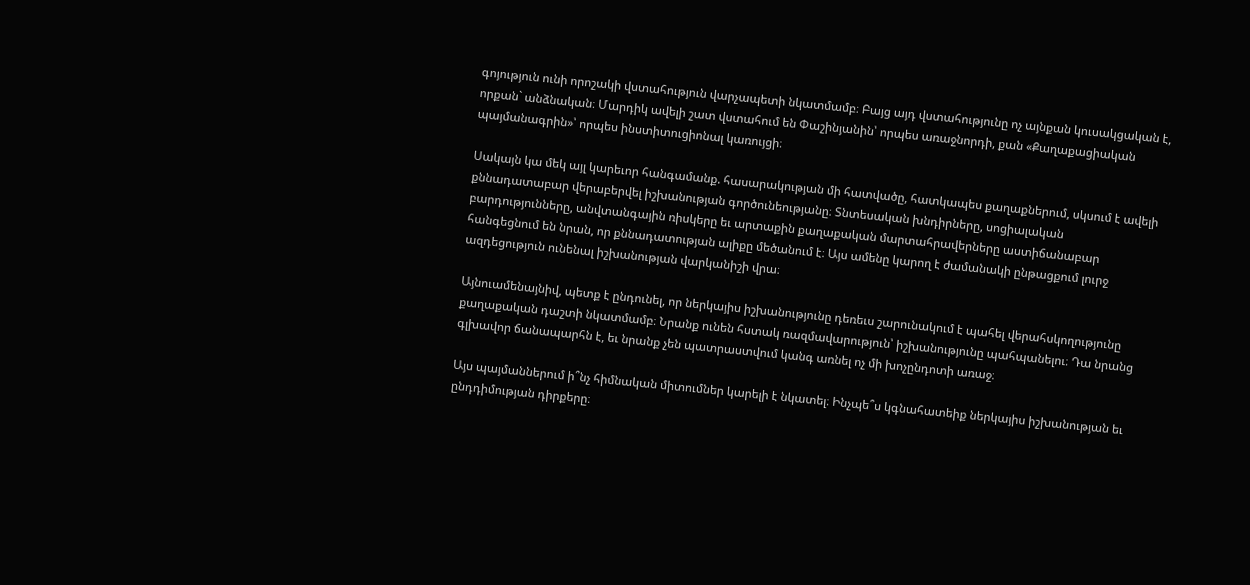գոյություն ունի որոշակի վստահություն վարչապետի նկատմամբ։ Բայց այդ վստահությունը ոչ այնքան կուսակցական է, որքան` անձնական։ Մարդիկ ավելի շատ վստահում են Փաշինյանին՝ որպես առաջնորդի, քան «Քաղաքացիական պայմանագրին»՝ որպես ինստիտուցիոնալ կառույցի։

Սակայն կա մեկ այլ կարեւոր հանգամանք. հասարակության մի հատվածը, հատկապես քաղաքներում, սկսում է ավելի քննադատաբար վերաբերվել իշխանության գործունեությանը։ Տնտեսական խնդիրները, սոցիալական բարդությունները, անվտանգային ռիսկերը եւ արտաքին քաղաքական մարտահրավերները աստիճանաբար հանգեցնում են նրան, որ քննադատության ալիքը մեծանում է։ Այս ամենը կարող է ժամանակի ընթացքում լուրջ ազդեցություն ունենալ իշխանության վարկանիշի վրա։

Այնուամենայնիվ, պետք է ընդունել, որ ներկայիս իշխանությունը դեռեւս շարունակում է պահել վերահսկողությունը քաղաքական դաշտի նկատմամբ։ Նրանք ունեն հստակ ռազմավարություն՝ իշխանությունը պահպանելու։ Դա նրանց գլխավոր ճանապարհն է, եւ նրանք չեն պատրաստվում կանգ առնել ոչ մի խոչընդոտի առաջ։

Այս պայմաններում ի՞նչ հիմնական միտումներ կարելի է նկատել։ Ինչպե՞ս կգնահատեիք ներկայիս իշխանության եւ ընդդիմության դիրքերը։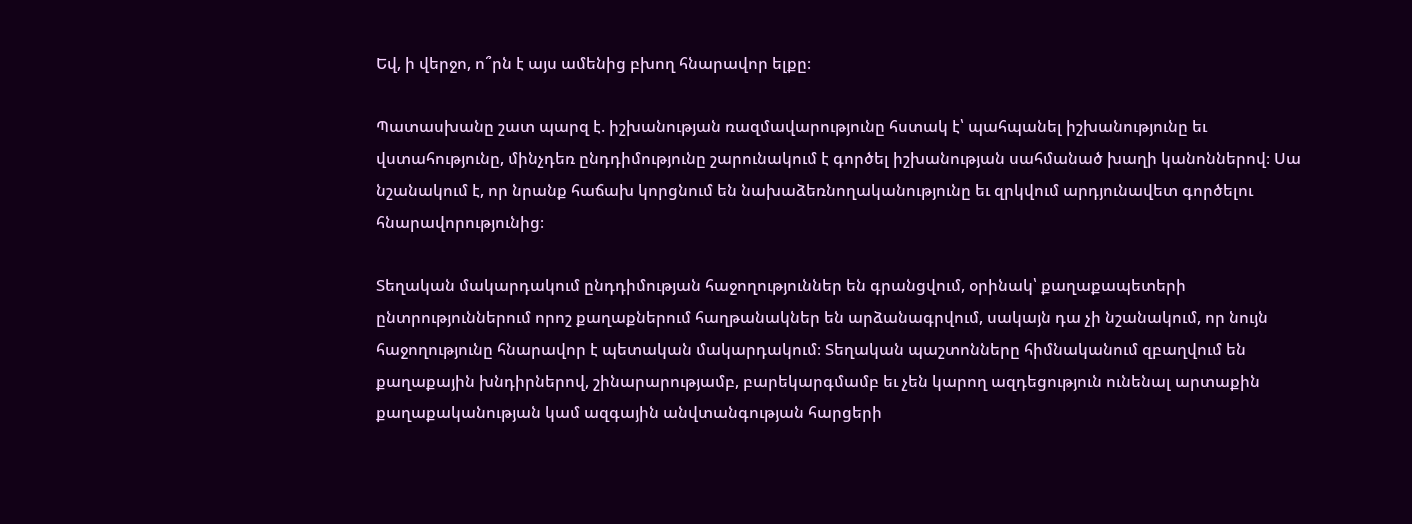Եվ, ի վերջո, ո՞րն է այս ամենից բխող հնարավոր ելքը։

Պատասխանը շատ պարզ է. իշխանության ռազմավարությունը հստակ է՝ պահպանել իշխանությունը եւ վստահությունը, մինչդեռ ընդդիմությունը շարունակում է գործել իշխանության սահմանած խաղի կանոններով։ Սա նշանակում է, որ նրանք հաճախ կորցնում են նախաձեռնողականությունը եւ զրկվում արդյունավետ գործելու հնարավորությունից։

Տեղական մակարդակում ընդդիմության հաջողություններ են գրանցվում, օրինակ՝ քաղաքապետերի ընտրություններում որոշ քաղաքներում հաղթանակներ են արձանագրվում, սակայն դա չի նշանակում, որ նույն հաջողությունը հնարավոր է պետական մակարդակում։ Տեղական պաշտոնները հիմնականում զբաղվում են քաղաքային խնդիրներով, շինարարությամբ, բարեկարգմամբ եւ չեն կարող ազդեցություն ունենալ արտաքին քաղաքականության կամ ազգային անվտանգության հարցերի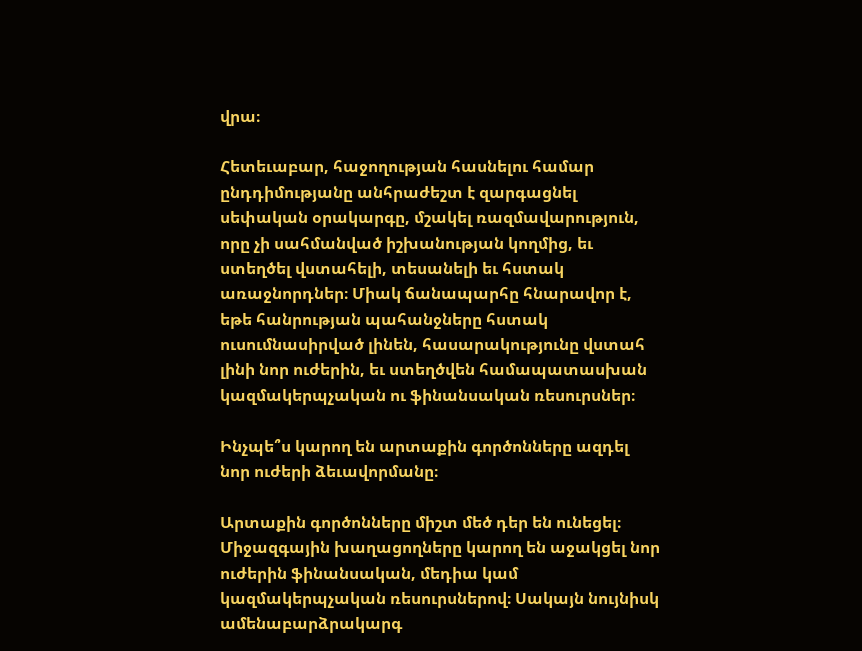վրա։

Հետեւաբար, հաջողության հասնելու համար ընդդիմությանը անհրաժեշտ է զարգացնել սեփական օրակարգը, մշակել ռազմավարություն, որը չի սահմանված իշխանության կողմից, եւ ստեղծել վստահելի, տեսանելի եւ հստակ առաջնորդներ։ Միակ ճանապարհը հնարավոր է, եթե հանրության պահանջները հստակ ուսումնասիրված լինեն, հասարակությունը վստահ լինի նոր ուժերին, եւ ստեղծվեն համապատասխան կազմակերպչական ու ֆինանսական ռեսուրսներ։

Ինչպե՞ս կարող են արտաքին գործոնները ազդել նոր ուժերի ձեւավորմանը։

Արտաքին գործոնները միշտ մեծ դեր են ունեցել։ Միջազգային խաղացողները կարող են աջակցել նոր ուժերին ֆինանսական, մեդիա կամ կազմակերպչական ռեսուրսներով։ Սակայն նույնիսկ ամենաբարձրակարգ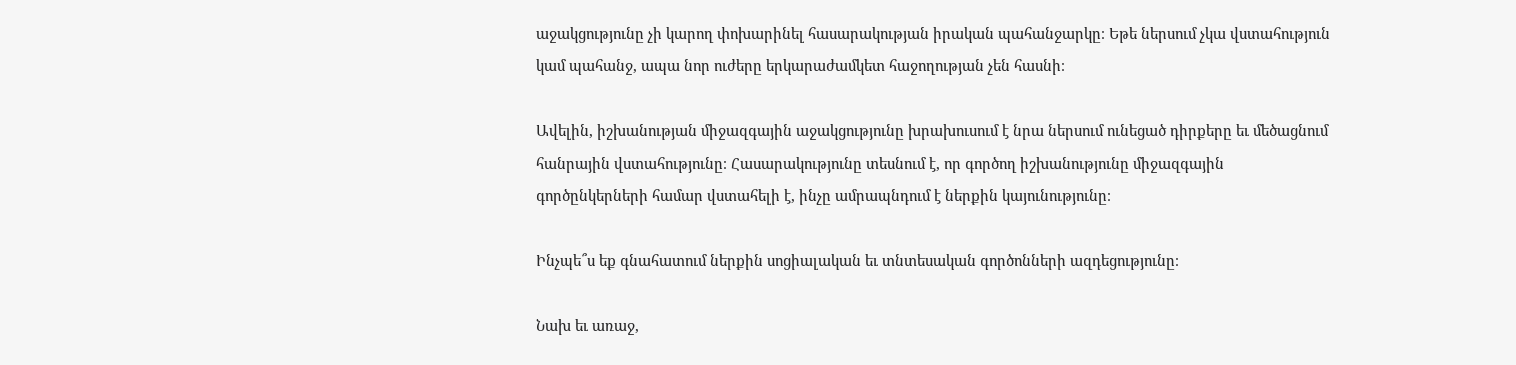աջակցությունը չի կարող փոխարինել հասարակության իրական պահանջարկը։ Եթե ներսում չկա վստահություն կամ պահանջ, ապա նոր ուժերը երկարաժամկետ հաջողության չեն հասնի։

Ավելին, իշխանության միջազգային աջակցությունը խրախուսում է նրա ներսում ունեցած դիրքերը եւ մեծացնում հանրային վստահությունը։ Հասարակությունը տեսնում է, որ գործող իշխանությունը միջազգային գործընկերների համար վստահելի է, ինչը ամրապնդում է ներքին կայունությունը։

Ինչպե՞ս եք գնահատում ներքին սոցիալական եւ տնտեսական գործոնների ազդեցությունը։

Նախ եւ առաջ,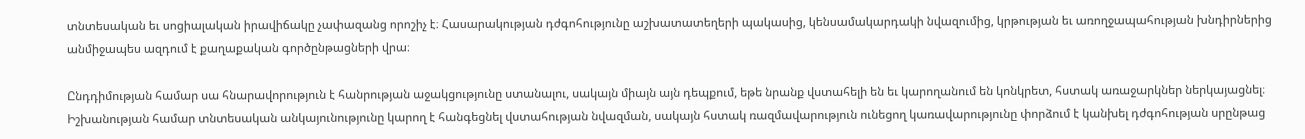տնտեսական եւ սոցիալական իրավիճակը չափազանց որոշիչ է։ Հասարակության դժգոհությունը աշխատատեղերի պակասից, կենսամակարդակի նվազումից, կրթության եւ առողջապահության խնդիրներից անմիջապես ազդում է քաղաքական գործընթացների վրա։

Ընդդիմության համար սա հնարավորություն է հանրության աջակցությունը ստանալու, սակայն միայն այն դեպքում, եթե նրանք վստահելի են եւ կարողանում են կոնկրետ, հստակ առաջարկներ ներկայացնել։ Իշխանության համար տնտեսական անկայունությունը կարող է հանգեցնել վստահության նվազման, սակայն հստակ ռազմավարություն ունեցող կառավարությունը փորձում է կանխել դժգոհության սրընթաց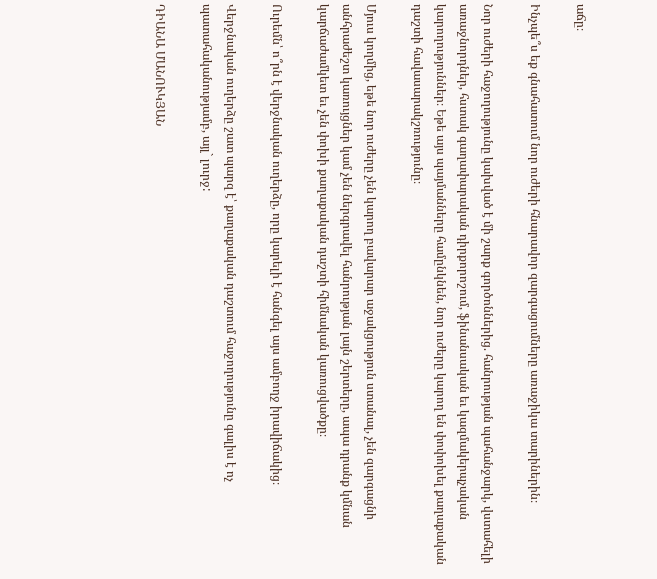աճը։

Ինչպե՞ս եք գնահատում նոր ուժերի հնարավոր զարգացումները առաջիկա տարիներին։

Նոր ուժերի հաջողությունը կախված է մի շարք գործոններից. հանրության պահանջարկ, վստահելի առաջնորդներ, հստակ գաղափարական դիրքորոշում, ֆինանսական եւ կազմակերպչական կարողություններ։ Եթե այս պայմանները համընկնեն, նոր ուժերը կարող են փոփոխել քաղաքական դաշտի հավասարակշռությունը։

Մյուս կողմից, եթե նոր ուժերը չեն կարող բավարար աջակցություն ստանալ, չեն զարգացնի անհրաժեշտ կառույցներ կամ չեն ներգրավել հանրության լայն շերտերը, ապա դրանք կմնան կարճաժամկետ եւ չեն փոխի քաղաքական դաշտի հիմնական կառուցվածքը։

Ուրեմն՝ ո՞րն է վերջնական ուղերձը, որը կարելի է հանգել այս ամբողջ իրավիճակից։

Վերջնական ուղերձը շատ պարզ է՝ քաղաքական դաշտում հաջողությունը գալիս է ոչ պատահականությամբ, այլ` լուրջ:

ԴԻԱՆԱ ՄԱՆՈՒԿՅԱՆ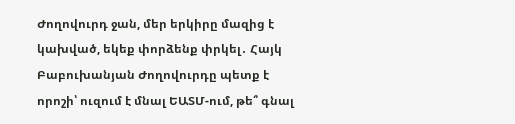Ժողովուրդ ջան, մեր երկիրը մազից է կախված, եկեք փորձենք փրկել․ Հայկ Բաբուխանյան Ժողովուրդը պետք է որոշի՝ ուզում է մնալ ԵԱՏՄ-ում, թե՞ գնալ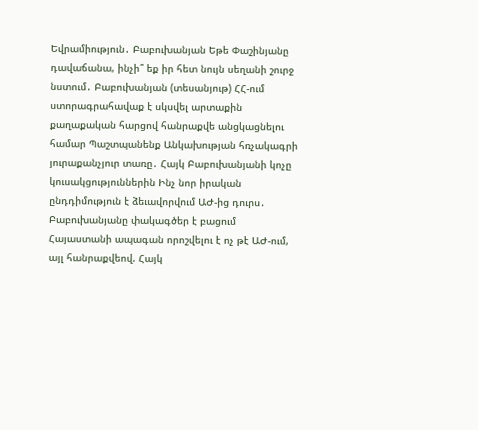Եվրամիություն․ Բաբուխանյան Եթե Փաշինյանը դավաճանա, ինչի՞ եք իր հետ նույն սեղանի շուրջ նստում․ Բաբուխանյան (տեսանյութ) ՀՀ-ում ստորագրահավաք է սկսվել արտաքին քաղաքական հարցով հանրաքվե անցկացնելու համար Պաշտպանենք Անկախության հռչակագրի յուրաքանչյուր տառը․ Հայկ Բաբուխանյանի կոչը կուսակցություններին Ինչ նոր իրական ընդդիմություն է ձեւավորվում ԱԺ-ից դուրս․ Բաբուխանյանը փակագծեր է բացում Հայաստանի ապագան որոշվելու է ոչ թէ ԱԺ-ում, այլ հանրաքվեով. Հայկ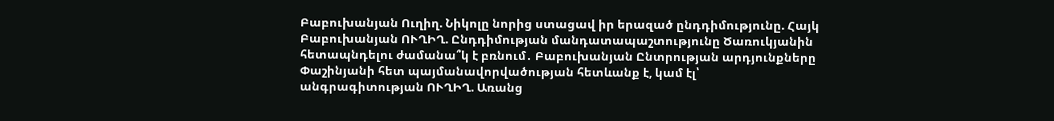Բաբուխանյան Ուղիղ. Նիկոլը նորից ստացավ իր երազած ընդդիմությունը. Հայկ Բաբուխանյան ՈՒՂԻՂ. Ընդդիմության մանդատապաշտությունը Ծառուկյանին հետապնդելու ժամանա՞կ է բռնում․ Բաբուխանյան Ընտրության արդյունքները Փաշինյանի հետ պայմանավորվածության հետևանք է, կամ էլ՝ անգրագիտության ՈՒՂԻՂ. Առանց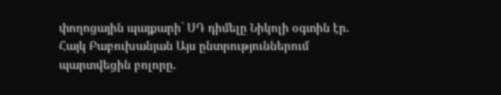փողոցային պայքարի` ՍԴ դիմելը Նիկոլի օգտին էր. Հայկ Բաբուխանյան Այս ընտրություններում պարտվեցին բոլորը.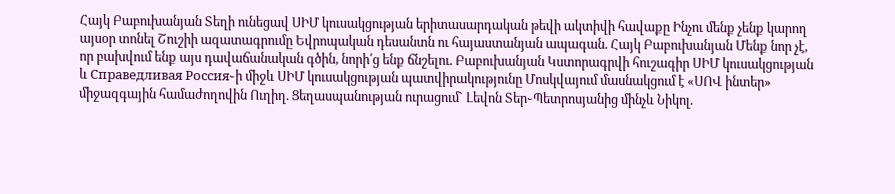Հայկ Բաբուխանյան Տեղի ունեցավ ՍԻՄ կուսակցության երիտասարդական թեվի ակտիվի հավաքը Ինչու մենք չենք կարող այսօր տոնել Շուշիի ազատագրումը Եվրոպական դեսանտն ու հայաստանյան ապագան. Հայկ Բաբուխանյան Մենք նոր չէ, որ բախվում ենք այս դավաճանական գծին, նորի՛ց ենք ճնշելու. Բաբուխանյան Կստորագրվի հուշագիր ՍԻՄ կուսակցության և Справедливая Россия֊ի միջև ՍԻՄ կուսակցության պատվիրակությունը Մոսկվայում մասնակցում է «ՍՈՎ ինտեր» միջազգային համաժողովին Ուղիղ. Ցեղասպանության ուրացում` Լեվոն Տեր֊Պետրոսյանից մինչև Նիկոլ.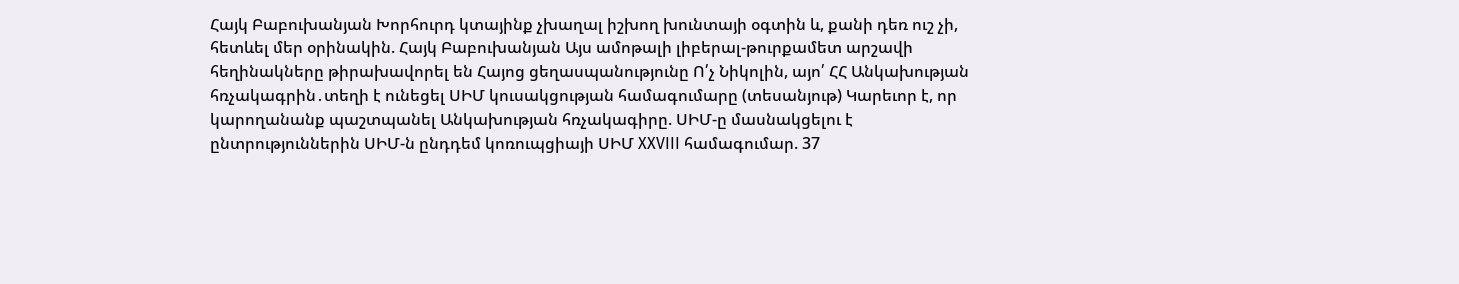Հայկ Բաբուխանյան Խորհուրդ կտայինք չխաղալ իշխող խունտայի օգտին և, քանի դեռ ուշ չի, հետևել մեր օրինակին. Հայկ Բաբուխանյան Այս ամոթալի լիբերալ-թուրքամետ արշավի հեղինակները թիրախավորել են Հայոց ցեղասպանությունը Ո՛չ Նիկոլին, այո՛ ՀՀ Անկախության հռչակագրին․տեղի է ունեցել ՍԻՄ կուսակցության համագումարը (տեսանյութ) Կարեւոր է, որ կարողանանք պաշտպանել Անկախության հռչակագիրը. ՍԻՄ-ը մասնակցելու է ընտրություններին ՍԻՄ-ն ընդդեմ կոռուպցիայի ՍԻՄ XXVIII համագումար. 37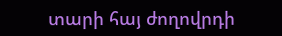տարի հայ ժողովրդի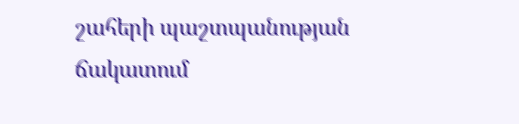շահերի պաշտպանության ճակատում